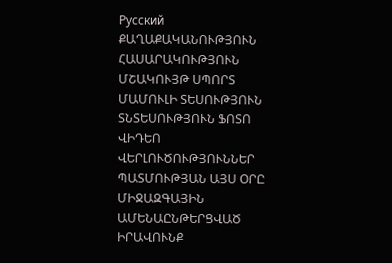Русский
ՔԱՂԱՔԱԿԱՆՈՒԹՅՈՒՆ ՀԱՍԱՐԱԿՈՒԹՅՈՒՆ ՄՇԱԿՈՒՅԹ ՍՊՈՐՏ ՄԱՄՈՒԼԻ ՏԵՍՈՒԹՅՈՒՆ ՏՆՏԵՍՈՒԹՅՈՒՆ ՖՈՏՈ ՎԻԴԵՈ ՎԵՐԼՈՒԾՈՒԹՅՈՒՆՆԵՐ ՊԱՏՄՈՒԹՅԱՆ ԱՅՍ ՕՐԸ ՄԻՋԱԶԳԱՅԻՆ ԱՄԵՆԱԸՆԹԵՐՑՎԱԾ ԻՐԱՎՈՒՆՔ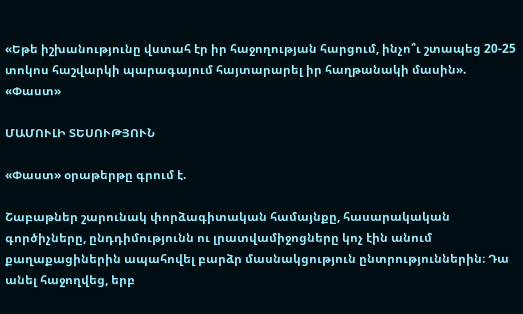«Եթե իշխանությունը վստահ էր իր հաջողության հարցում, ինչո՞ւ շտապեց 20-25 տոկոս հաշվարկի պարագայում հայտարարել իր հաղթանակի մասին». «Փաստ»

ՄԱՄՈՒԼԻ ՏԵՍՈՒԹՅՈՒՆ

«Փաստ» օրաթերթը գրում է.

Շաբաթներ շարունակ փորձագիտական համայնքը, հասարակական գործիչները, ընդդիմությունն ու լրատվամիջոցները կոչ էին անում քաղաքացիներին ապահովել բարձր մասնակցություն ընտրություններին։ Դա անել հաջողվեց, երբ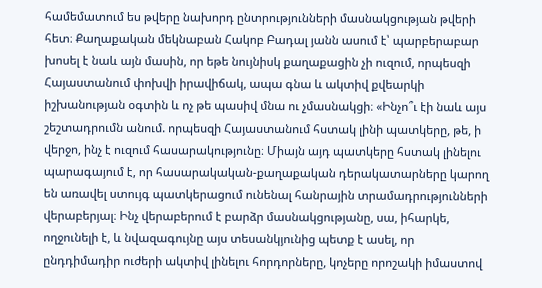համեմատում ես թվերը նախորդ ընտրությունների մասնակցության թվերի հետ։ Քաղաքական մեկնաբան Հակոբ Բադալ յանն ասում է՝ պարբերաբար խոսել է նաև այն մասին, որ եթե նույնիսկ քաղաքացին չի ուզում, որպեսզի Հայաստանում փոխվի իրավիճակ, ապա գնա և ակտիվ քվեարկի իշխանության օգտին և ոչ թե պասիվ մնա ու չմասնակցի։ «Ինչո՞ւ էի նաև այս շեշտադրումն անում. որպեսզի Հայաստանում հստակ լինի պատկերը, թե, ի վերջո, ինչ է ուզում հասարակությունը։ Միայն այդ պատկերը հստակ լինելու պարագայում է, որ հասարակական-քաղաքական դերակատարները կարող են առավել ստույգ պատկերացում ունենալ հանրային տրամադրությունների վերաբերյալ։ Ինչ վերաբերում է բարձր մասնակցությանը, սա, իհարկե, ողջունելի է, և նվազագույնը այս տեսանկյունից պետք է ասել, որ ընդդիմադիր ուժերի ակտիվ լինելու հորդորները, կոչերը որոշակի իմաստով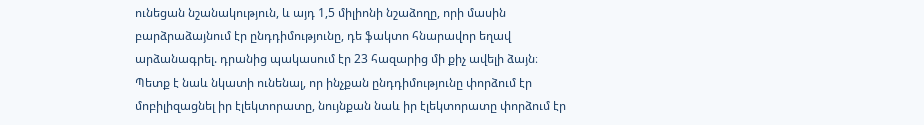ունեցան նշանակություն, և այդ 1,5 միլիոնի նշաձողը, որի մասին բարձրաձայնում էր ընդդիմությունը, դե ֆակտո հնարավոր եղավ արձանագրել. դրանից պակասում էր 23 հազարից մի քիչ ավելի ձայն։ Պետք է նաև նկատի ունենալ, որ ինչքան ընդդիմությունը փորձում էր մոբիլիզացնել իր էլեկտորատը, նույնքան նաև իր էլեկտորատը փորձում էր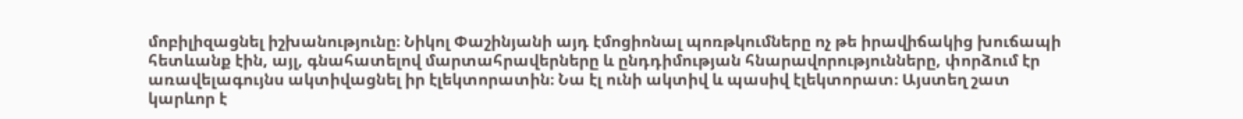մոբիլիզացնել իշխանությունը։ Նիկոլ Փաշինյանի այդ էմոցիոնալ պոռթկումները ոչ թե իրավիճակից խուճապի հետևանք էին, այլ, գնահատելով մարտահրավերները և ընդդիմության հնարավորությունները, փորձում էր առավելագույնս ակտիվացնել իր էլեկտորատին։ Նա էլ ունի ակտիվ և պասիվ էլեկտորատ։ Այստեղ շատ կարևոր է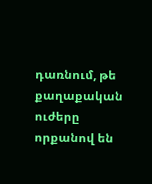դառնում, թե քաղաքական ուժերը որքանով են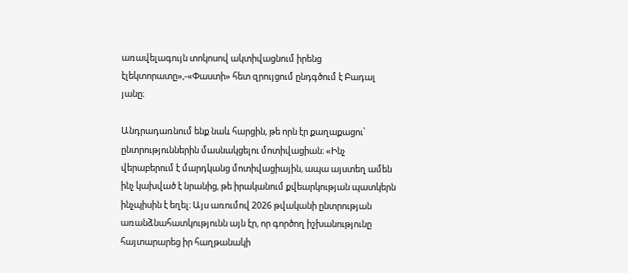առավելագույն տոկոսով ակտիվացնում իրենց էլեկտորատը»,-«Փաստի» հետ զրույցում ընդգծում է Բադալ յանը։

Անդրադառնում ենք նաև հարցին, թե որն էր քաղաքացու՝ ընտրություններին մասնակցելու մոտիվացիան։ «Ինչ վերաբերում է մարդկանց մոտիվացիային, ապա այստեղ ամեն ինչ կախված է նրանից, թե իրականում քվեարկության պատկերն ինչպիսին է եղել։ Այս առումով 2026 թվականի ընտրության առանձնահատկությունն այն էր, որ գործող իշխանությունը հայտարարեց իր հաղթանակի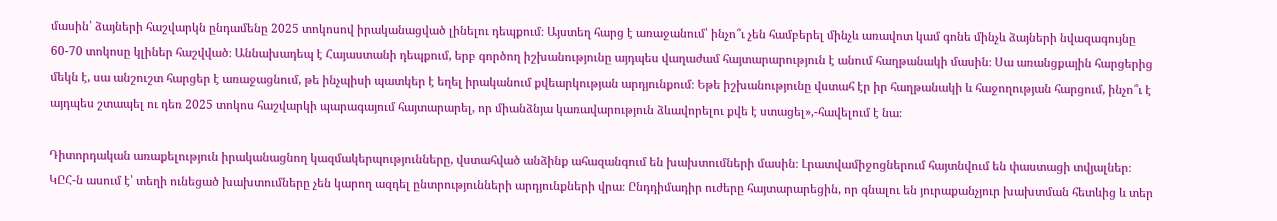մասին՝ ձայների հաշվարկն ընդամենը 2025 տոկոսով իրականացված լինելու դեպքում։ Այստեղ հարց է առաջանում՝ ինչո՞ւ չեն համբերել մինչև առավոտ կամ գոնե մինչև ձայների նվազագույնը 60-70 տոկոսը կլիներ հաշվված։ Աննախադեպ է Հայաստանի դեպքում, երբ գործող իշխանությունը այդպես վաղաժամ հայտարարություն է անում հաղթանակի մասին։ Սա առանցքային հարցերից մեկն է, սա անշուշտ հարցեր է առաջացնում, թե ինչպիսի պատկեր է եղել իրականում քվեարկության արդյունքում։ Եթե իշխանությունը վստահ էր իր հաղթանակի և հաջողության հարցում, ինչո՞ւ է այդպես շտապել ու դեռ 2025 տոկոս հաշվարկի պարագայում հայտարարել, որ միանձնյա կառավարություն ձևավորելու քվե է ստացել»,-հավելում է նա։

Դիտորդական առաքելություն իրականացնող կազմակերպությունները, վստահված անձինք ահազանգում են խախտումների մասին։ Լրատվամիջոցներում հայտնվում են փաստացի տվյալներ։ ԿԸՀ-ն ասում է՝ տեղի ունեցած խախտումները չեն կարող ազդել ընտրությունների արդյունքների վրա։ Ընդդիմադիր ուժերը հայտարարեցին, որ գնալու են յուրաքանչյուր խախտման հետևից և տեր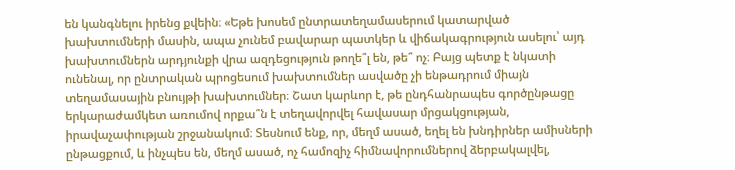են կանգնելու իրենց քվեին։ «Եթե խոսեմ ընտրատեղամասերում կատարված խախտումների մասին, ապա չունեմ բավարար պատկեր և վիճակագրություն ասելու՝ այդ խախտումներն արդյունքի վրա ազդեցություն թողե՞լ են, թե՞ ոչ։ Բայց պետք է նկատի ունենալ, որ ընտրական պրոցեսում խախտումներ ասվածը չի ենթադրում միայն տեղամասային բնույթի խախտումներ։ Շատ կարևոր է, թե ընդհանրապես գործընթացը երկարաժամկետ առումով որքա՞ն է տեղավորվել հավասար մրցակցության, իրավաչափության շրջանակում։ Տեսնում ենք, որ, մեղմ ասած, եղել են խնդիրներ ամիսների ընթացքում, և ինչպես են, մեղմ ասած, ոչ համոզիչ հիմնավորումներով ձերբակալվել,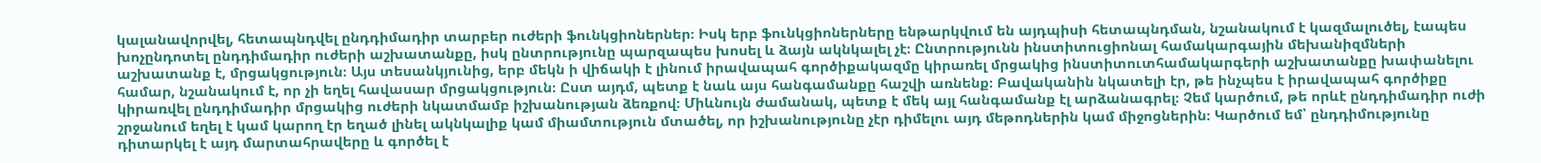կալանավորվել, հետապնդվել ընդդիմադիր տարբեր ուժերի ֆունկցիոներներ։ Իսկ երբ ֆունկցիոներները ենթարկվում են այդպիսի հետապնդման, նշանակում է կազմալուծել, էապես խոչընդոտել ընդդիմադիր ուժերի աշխատանքը, իսկ ընտրությունը պարզապես խոսել և ձայն ակնկալել չէ։ Ընտրությունն ինստիտուցիոնալ համակարգային մեխանիզմների աշխատանք է, մրցակցություն։ Այս տեսանկյունից, երբ մեկն ի վիճակի է լինում իրավապահ գործիքակազմը կիրառել մրցակից ինստիտուտհամակարգերի աշխատանքը խափանելու համար, նշանակում է, որ չի եղել հավասար մրցակցություն։ Ըստ այդմ, պետք է նաև այս հանգամանքը հաշվի առնենք։ Բավականին նկատելի էր, թե ինչպես է իրավապահ գործիքը կիրառվել ընդդիմադիր մրցակից ուժերի նկատմամբ իշխանության ձեռքով։ Միևնույն ժամանակ, պետք է մեկ այլ հանգամանք էլ արձանագրել։ Չեմ կարծում, թե որևէ ընդդիմադիր ուժի շրջանում եղել է կամ կարող էր եղած լինել ակնկալիք կամ միամտություն մտածել, որ իշխանությունը չէր դիմելու այդ մեթոդներին կամ միջոցներին։ Կարծում եմ՝ ընդդիմությունը դիտարկել է այդ մարտահրավերը և գործել է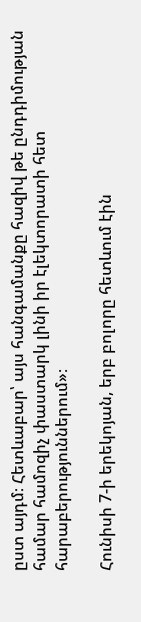ըստ այդմ։ Հետևաբար՝ այս հանգամանքը հազիվ թե ընդդիմության համար համոզիչ փաստարկ լինի իր էլեկտորատի հետ հարաբերություններում»։

Հունիսի 7-ի երեկոյան, երբ բոլորը հետևում էին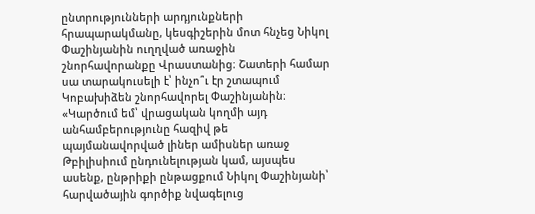ընտրությունների արդյունքների հրապարակմանը, կեսգիշերին մոտ հնչեց Նիկոլ Փաշինյանին ուղղված առաջին շնորհավորանքը Վրաստանից։ Շատերի համար սա տարակուսելի է՝ ինչո՞ւ էր շտապում Կոբախիձեն շնորհավորել Փաշինյանին։ «Կարծում եմ՝ վրացական կողմի այդ անհամբերությունը հազիվ թե պայմանավորված լիներ ամիսներ առաջ Թբիլիսիում ընդունելության կամ, այսպես ասենք, ընթրիքի ընթացքում Նիկոլ Փաշինյանի՝ հարվածային գործիք նվագելուց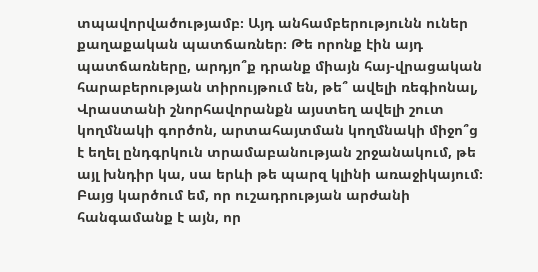տպավորվածությամբ։ Այդ անհամբերությունն ուներ քաղաքական պատճառներ։ Թե որոնք էին այդ պատճառները, արդյո՞ք դրանք միայն հայ-վրացական հարաբերության տիրույթում են, թե՞ ավելի ռեգիոնալ, Վրաստանի շնորհավորանքն այստեղ ավելի շուտ կողմնակի գործոն, արտահայտման կողմնակի միջո՞ց է եղել ընդգրկուն տրամաբանության շրջանակում, թե այլ խնդիր կա, սա երևի թե պարզ կլինի առաջիկայում։ Բայց կարծում եմ, որ ուշադրության արժանի հանգամանք է այն, որ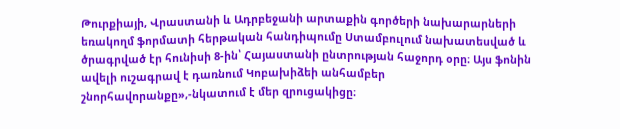Թուրքիայի, Վրաստանի և Ադրբեջանի արտաքին գործերի նախարարների եռակողմ ֆորմատի հերթական հանդիպումը Ստամբուլում նախատեսված և ծրագրված էր հունիսի 8-ին՝ Հայաստանի ընտրության հաջորդ օրը։ Այս ֆոնին ավելի ուշագրավ է դառնում Կոբախիձեի անհամբեր շնորհավորանքը»,-նկատում է մեր զրուցակիցը։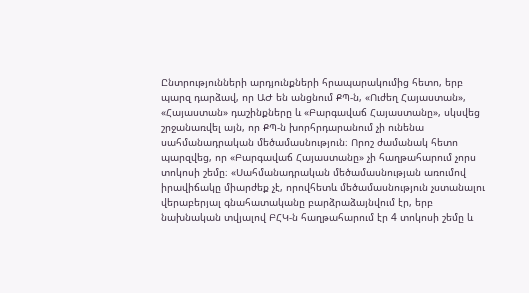Ընտրությունների արդյունքների հրապարակումից հետո, երբ պարզ դարձավ, որ ԱԺ են անցնում ՔՊ-ն, «Ուժեղ Հայաստան», «Հայաստան» դաշինքները և «Բարգավաճ Հայաստանը», սկսվեց շրջանառվել այն, որ ՔՊ-ն խորհրդարանում չի ունենա սահմանադրական մեծամասնություն։ Որոշ ժամանակ հետո պարզվեց, որ «Բարգավաճ Հայաստանը» չի հաղթահարում չորս տոկոսի շեմը։ «Սահմանադրական մեծամասնության առումով իրավիճակը միարժեք չէ, որովհետև մեծամասնություն չստանալու վերաբերյալ գնահատականը բարձրաձայնվում էր, երբ նախնական տվյալով ԲՀԿ-ն հաղթահարում էր 4 տոկոսի շեմը և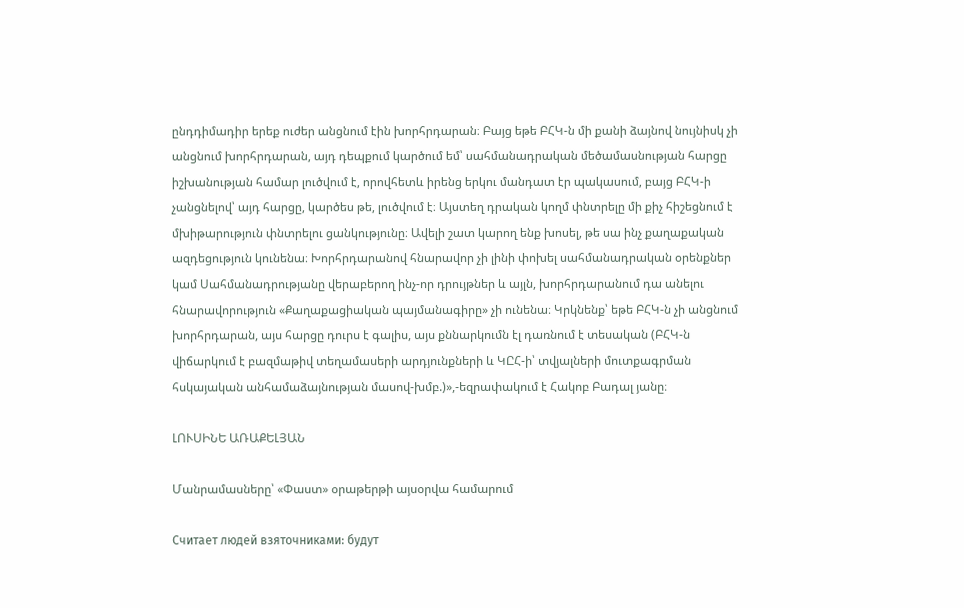ընդդիմադիր երեք ուժեր անցնում էին խորհրդարան։ Բայց եթե ԲՀԿ-ն մի քանի ձայնով նույնիսկ չի անցնում խորհրդարան, այդ դեպքում կարծում եմ՝ սահմանադրական մեծամասնության հարցը իշխանության համար լուծվում է, որովհետև իրենց երկու մանդատ էր պակասում, բայց ԲՀԿ-ի չանցնելով՝ այդ հարցը, կարծես թե, լուծվում է։ Այստեղ դրական կողմ փնտրելը մի քիչ հիշեցնում է մխիթարություն փնտրելու ցանկությունը։ Ավելի շատ կարող ենք խոսել, թե սա ինչ քաղաքական ազդեցություն կունենա։ Խորհրդարանով հնարավոր չի լինի փոխել սահմանադրական օրենքներ կամ Սահմանադրությանը վերաբերող ինչ-որ դրույթներ և այլն, խորհրդարանում դա անելու հնարավորություն «Քաղաքացիական պայմանագիրը» չի ունենա։ Կրկնենք՝ եթե ԲՀԿ-ն չի անցնում խորհրդարան, այս հարցը դուրս է գալիս, այս քննարկումն էլ դառնում է տեսական (ԲՀԿ-ն վիճարկում է բազմաթիվ տեղամասերի արդյունքների և ԿԸՀ-ի՝ տվյալների մուտքագրման հսկայական անհամաձայնության մասով-խմբ.)»,-եզրափակում է Հակոբ Բադալ յանը։

ԼՈՒՍԻՆԵ ԱՌԱՔԵԼՅԱՆ

Մանրամասները՝ «Փաստ» օրաթերթի այսօրվա համարում

Считает людей взяточниками: будут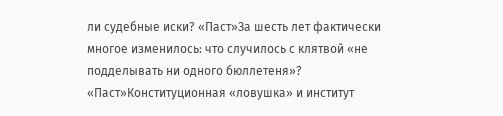ли судебные иски? «Паст»За шесть лет фактически многое изменилось: что случилось с клятвой «не подделывать ни одного бюллетеня»? «Паст»Конституционная «ловушка» и институт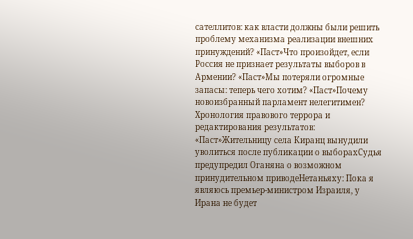сателлитов: как власти должны были решить проблему механизма реализации внешних принуждений? «Паст»Что произойдет, если Россия не признает результаты выборов в Армении? «Паст»Мы потеряли огромные запасы: теперь чего хотим? «Паст»Почему новоизбранный парламент нелегитимен? Хронология правового террора и редактирования результатов: «Паст»Жительницу села Киранц вынудили уволиться после публикации о выборахСудья предупредил Оганяна о возможном принудительном приводеНетаньяху: Пока я являюсь премьер-министром Израиля, у Ирана не будет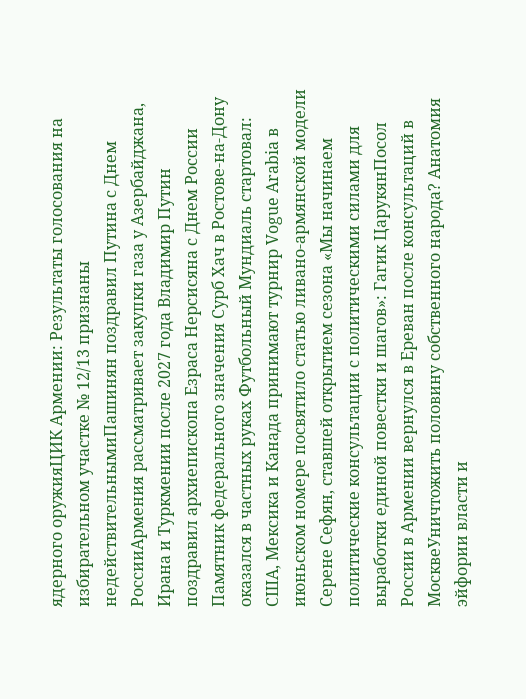ядерного оружияЦИК Армении: Результаты голосования на избирательном участке № 12/13 признаны недействительнымиПашинян поздравил Путина с Днем РоссииАрмения рассматривает закупки газа у Азербайджана, Ирана и Туркмении после 2027 года Владимир Путин поздравил архиепископа Езраса Нерсисяна с Днем России Памятник федерального значения Сурб Хач в Ростове-на-Дону оказался в частных руках Футбольный Мундиаль стартовал: США, Мексика и Канада принимают турнир Vogue Arabia в июньском номере посвятило статью ливано-армянской модели Серене Сефян, ставшей открытием сезона «Мы начинаем политические консультации с политическими силами для выработки единой повестки и шагов»: Гагик ЦарукянПосол России в Армении вернулся в Ереван после консультаций в МосквеУничтожить половину собственного народа? Анатомия эйфории власти и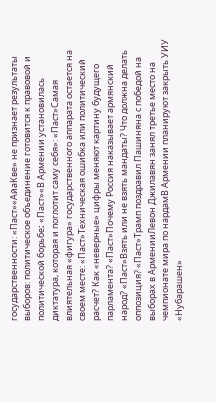государственности: «Паст»«АйаКве» не признает результаты выборов: политическое объединение готовится к правовой и политической борьбе։ «Паст»«В Армении установилась диктатура, которая и поглотит саму себя»: «Паст»Самая влиятельная «фигура» государственного аппарата остается на своем месте: «Паст»Техническая ошибка или политический расчет? Как «неверные» цифры меняют картину будущего парламента? «Паст»Почему Россия наказывает армянский народ? «Паст»Взять или не взять мандаты? Что должна делать оппозиция? «Паст»Трамп поздравил Пашиняна с победой на выборах в АрменииЛевон Джилавян занял третье место на чемпионате мира по нардамВ Армении планируют закрыть УИУ «Нубарашен»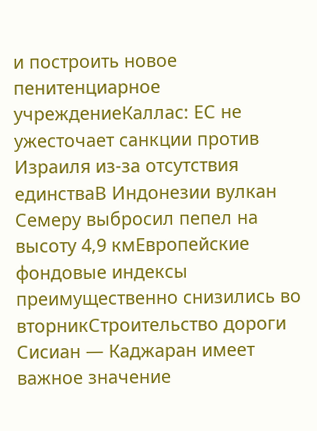и построить новое пенитенциарное учреждениеКаллас: ЕС не ужесточает санкции против Израиля из-за отсутствия единстваВ Индонезии вулкан Семеру выбросил пепел на высоту 4,9 кмЕвропейские фондовые индексы преимущественно снизились во вторникСтроительство дороги Сисиан — Каджаран имеет важное значение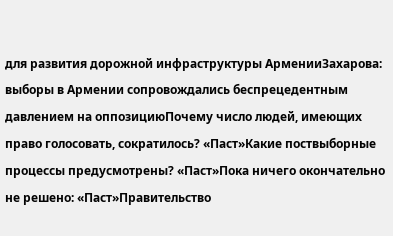для развития дорожной инфраструктуры АрменииЗахарова: выборы в Армении сопровождались беспрецедентным давлением на оппозициюПочему число людей, имеющих право голосовать, сократилось? «Паст»Какие поствыборные процессы предусмотрены? «Паст»Пока ничего окончательно не решено: «Паст»Правительство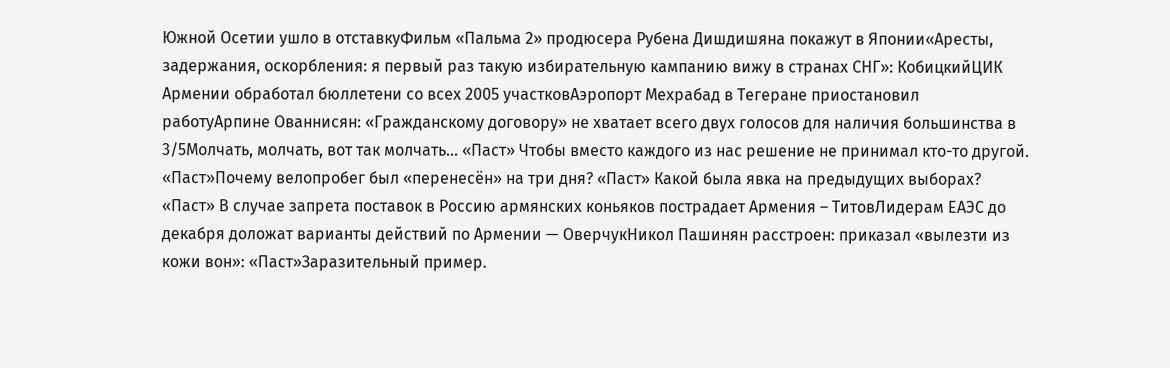Южной Осетии ушло в отставкуФильм «Пальма 2» продюсера Рубена Дишдишяна покажут в Японии«Аресты, задержания, оскорбления: я первый раз такую избирательную кампанию вижу в странах СНГ»: КобицкийЦИК Армении обработал бюллетени со всех 2005 участковАэропорт Мехрабад в Тегеране приостановил работуАрпине Ованнисян: «Гражданскому договору» не хватает всего двух голосов для наличия большинства в 3/5Молчать, молчать, вот так молчать… «Паст» Чтобы вместо каждого из нас решение не принимал кто-то другой. «Паст»Почему велопробег был «перенесён» на три дня? «Паст» Какой была явка на предыдущих выборах? «Паст» В случае запрета поставок в Россию армянских коньяков пострадает Армения – ТитовЛидерам ЕАЭС до декабря доложат варианты действий по Армении — ОверчукНикол Пашинян расстроен: приказал «вылезти из кожи вон»: «Паст»Заразительный пример.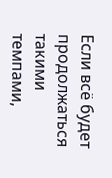Если всё будет продолжаться такими темпами,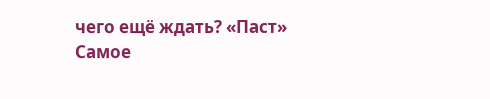чего ещё ждать? «Паст»
Самое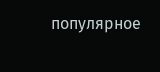популярное